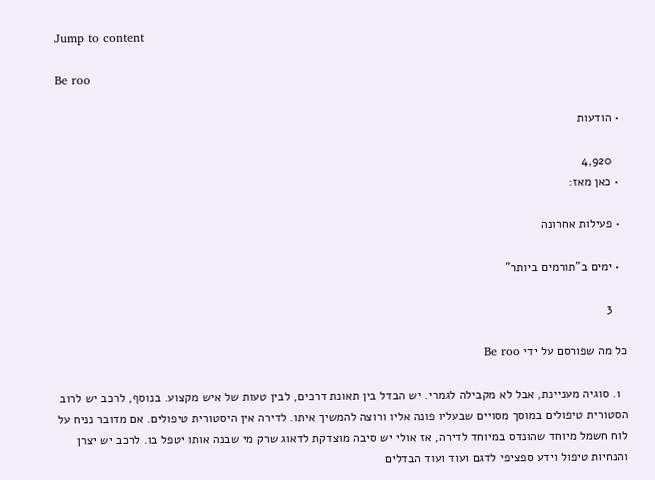Jump to content

Be roo

  • הודעות

    4,920
  • כאן מאז:

  • פעילות אחרונה

  • ימים ב"תורמים ביותר"

    3

כל מה שפורסם על ידי Be roo

  1. סוגיה מעניינת, אבל לא מקבילה לגמרי. יש הבדל בין תאונת דרכים, לבין טעות של איש מקצוע. בנוסף, לרכב יש לרוב הסטורית טיפולים במוסך מסויים שבעליו פונה אליו ורוצה להמשיך איתו. לדירה אין היסטורית טיפולים. אם מדובר נניח על לוח חשמל מיוחד שהונדס במיוחד לדירה, אז אולי יש סיבה מוצדקת לדאוג שרק מי שבנה אותו יטפל בו. לרכב יש יצרן והנחיות טיפול וידע ספציפי לדגם ועוד ועוד הבדלים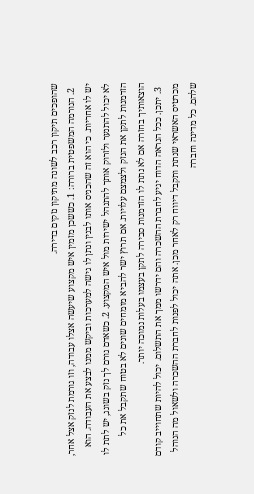שהופכים תיקון רכב לשונה מתיקון נזקים בדירה.
  2. הנורמה המשפטית ברורה: 1. כששכן מזמין איש מקצוע שיעשה אצלו עבודה, וזו גורמת לנזק אצל אחר, יש לו אחריות. כי הוא זה שהכניס אותו לבנין ונתן לו גישה למערכות וביקש ממנו לבצע את העבודה. הוא לא יכול להתנער ולזרוק אותך להתנהל ישירות מול איש המקצוע. 2. כשאדם גורם לך נזק בשוגג, יש לתת לו הזדמנות לתקן את הנזק ולצמצם עלויות. אם תרוץ ישר להביא מומחים שונים לא בטוח שתקבל את כל הוצאותיך בחזרה אם לא נתת לו הזדמנות סבירה לתקן בעצמו בעלות נמוכה יותר.
  3. יתכן. ככל הנראה הדוח יגיע לחברת ההשכרה והם ידרשו ממך את התשלום. יכול להיות שתחוייב קודם מכרטיס האשראי שנתת ותקבל דיווח רק לאחר מכן. אתה יכול לפנות לחברת ההשכרה ולשאול מה הנוהל שלהם. כל מדינה וחברה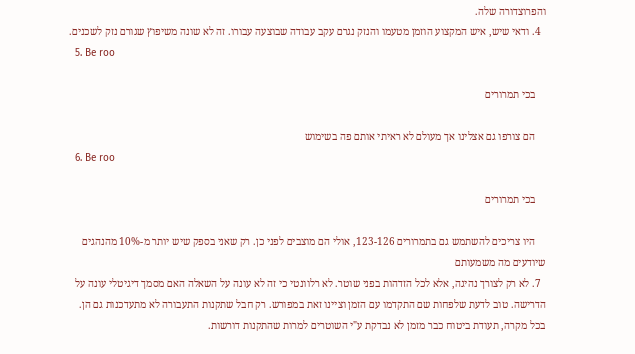והפרוצדורה שלה.
  4. ודאי שיש, איש המקצוע הוזמן מטעמו והנזק נגרם עקב עבודה שבוצעה עבורו. זה לא שונה משיפוץ שגורם נזק לשכנים.
  5. Be roo

    בכי תמרורים

    הם צורפו גם אצלינו אך מעולם לא ראיתי אותם פה בשימוש
  6. Be roo

    בכי תמרורים

    היו צריכים להשתמש גם בתמרורים 123-126, אולי הם מוצבים לפני כן. רק שאני בספק שיש יותר מ-10% מהנהגים שיודעים מה משמעותם
  7. לא רק לצורך נהיגה, אלא לכל הזדהות בפני שוטר. לא רלוונטי כי זה לא עונה על השאלה האם מסמך דיגיטלי עונה על הדרישה. טוב לדעת שלפחות שם התקדמו עם הזמן וציינו זאת במפורש. רק חבל שתקנות התעבורה לא מתעדכנות גם הן. בכל מקרה, תעודת ביטוח כבר מזמן לא נבדקת ע"י השוטרים למרות שהתקנות דורשות.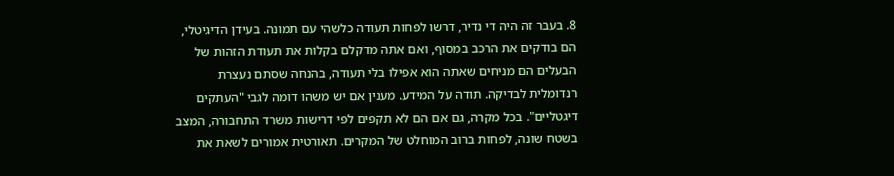8. בעבר זה היה די נדיר, דרשו לפחות תעודה כלשהי עם תמונה. בעידן הדיגיטלי, הם בודקים את הרכב במסוף, ואם אתה מדקלם בקלות את תעודת הזהות של הבעלים הם מניחים שאתה הוא אפילו בלי תעודה, בהנחה שסתם נעצרת רנדומלית לבדיקה. תודה על המידע. מענין אם יש משהו דומה לגבי "העתקים דיגטליים". בכל מקרה, גם אם הם לא תקפים לפי דרישות משרד התחבורה, המצב בשטח שונה, לפחות ברוב המוחלט של המקרים. תאורטית אמורים לשאת את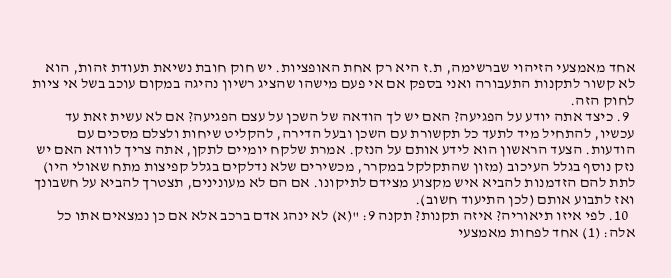אחד מאמצעי הזיהוי שברשימה, ת.ז היא רק אחת האופציות. יש חוק חובת נשיאת תעודת זהות, הוא לא קשור לתקנות התעבורה ואני בספק אם אי פעם מישהו שהציג רשיון נהיגה במקום עוכב בשל אי ציות לחוק הזה.
  9. כיצד אתה יודע על הפגיעה? האם יש לך הודאה של השכן על עצם הפגיעה? אם לא עשית זאת עד עכשיו, להתחיל מיד לתעד כל תקשורת עם השכן ובעל הדירה, להקליט שיחות ולצלם מסכים עם הודעות. הצעד הראשון הוא לידע אותם על הנזק. אמרת שלקח יומיים לתקן, אתה צריך לוודא האם יש נזק נוסף בגלל העיכוב (מזון שהתקלקל במקרר, מכשירים שלא נדלקים בגלל קפיצות מתח שאולי היו) לתת להם הזדמנות להביא איש מקצוע מצידם לתיקונו. אם הם לא מעונינים, תצטרך להביא על חשבונך ואז לתבוע אותם (לכן התיעוד חשוב).
  10. לפי איזו תיאוריה? איזה תקנות? תקנה 9: "(א) לא ינהג אדם ברכב אלא אם כן נמצאים אתו כל אלה: (1) אחד לפחות מאמצעי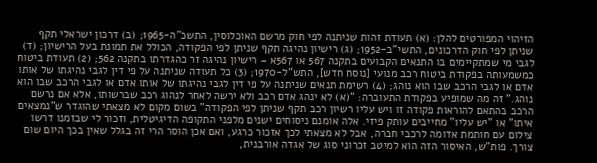הזיהוי המפורטים להלן: (א) תעודת זהות שניתנה לפי חוק מרשם האוכלוסין, התשכ"ה-1965; (ב) דרכון ישראלי תקף שניתן לפי חוק הדרכונים, התשי"ב-1952; (ג) רישיון נהיגה תקף שניתן לפי הפקודה, הכולל את תמונת בעל הרישיון; (ד) לגבי מי שמתקיימים בו התנאים הקבועים בתקנה 567 או 567א – רישיון נהיגה זר כהגדרתו בתקנה 562; (2) תעודת ביטוח כמשמעותה בפקודת ביטוח רכב מנועי [נוסח חדש], התש"ל-1970; (3) כל תעודה שניתנה על פי דין לגבי נהיגתו של אותו אדם או לגבי הרכב שבו הוא נוהג; (4) רשימת תנאים שניתנה על פי דין לגבי נהיגתו של אותו אדם או לגבי הרכב שבו הוא נוהג." זה מה שמופיע בפקודת התעוברה: "(א) לא ינהג אדם רכב ולא ירשה לאחר לנהוג רכב שברשותו, אלא אם נרשם הרכב בהתאם להוראות פקודה זו ויש עליו רשיון רכב תקף שניתן לפי הפקודה" בשום מקום לא מצאתי שהוגדר ש"נמצאים איתו" או "יש עליו" מחייבים עותק פיזי. אלה אומנם ניסוחים ישנים מלפני התקופה הדיגיטלית, וזכור לי שבזמנו דרשו צילום עם חותמת אדומה לרכבי חברה, אבל לא מצאתי לכך אזכור כרגע, ואם אכן הוסר הרי זה בגלל שאין בכך היום שום צורך. פות"ש, האיסור הזה הוא למיטב זכרוני סוג של אגדה אורבנית,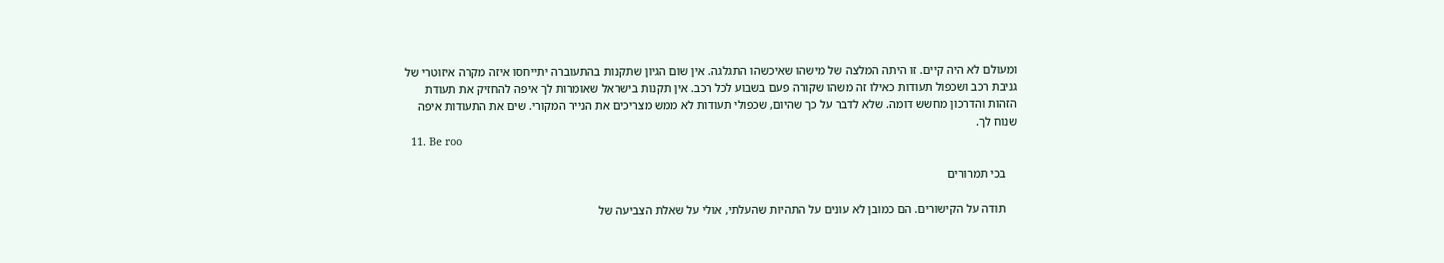ומעולם לא היה קיים. זו היתה המלצה של מישהו שאיכשהו התגלגה. אין שום הגיון שתקנות בהתעוברה יתייחסו איזה מקרה איזוטרי של גניבת רכב ושכפול תעודות כאילו זה משהו שקורה פעם בשבוע לכל רכב. אין תקנות בישראל שאומרות לך איפה להחזיק את תעודת הזהות והדרכון מחשש דומה. שלא לדבר על כך שהיום, שכפולי תעודות לא ממש מצריכים את הנייר המקורי. שים את התעודות איפה שנוח לך.
  11. Be roo

    בכי תמרורים

    תודה על הקישורים. הם כמובן לא עונים על התהיות שהעלתי, אולי על שאלת הצביעה של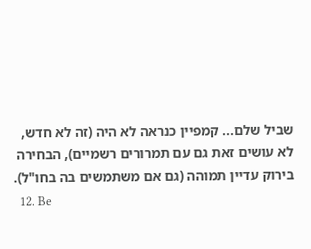שביל שלם... קמפיין כנראה לא היה (זה לא חדש, לא עושים זאת גם עם תמרורים רשמיים), הבחירה בירוק עדיין תמוהה (גם אם משתמשים בה בחו"ל).
  12. Be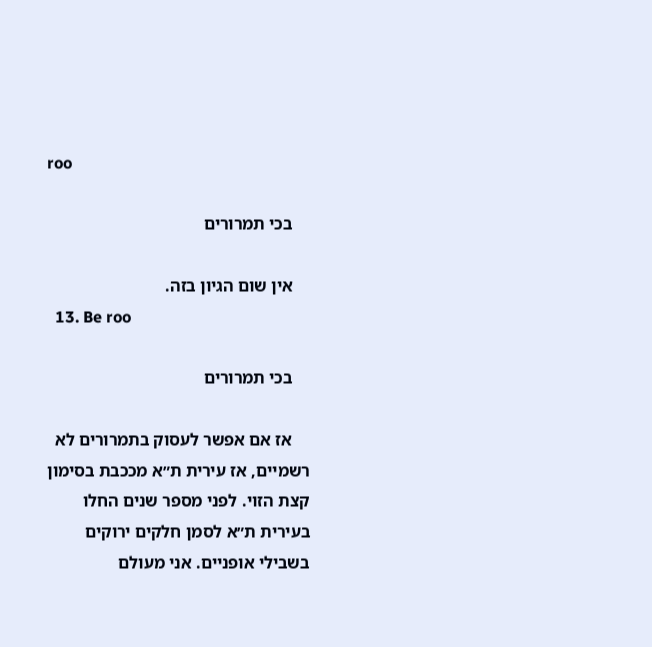roo

    בכי תמרורים

    אין שום הגיון בזה.
  13. Be roo

    בכי תמרורים

    אז אם אפשר לעסוק בתמרורים לא רשמיים, אז עירית ת״א מככבת בסימון קצת הזוי. לפני מספר שנים החלו בעירית ת״א לסמן חלקים ירוקים בשבילי אופניים. אני מעולם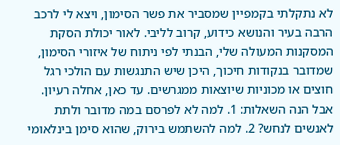לא נתקלתי בקמפיין שמסביר את פשר הסימון, ויצא לי לרכב הרבה בעיר והנושא כידוע, קרוב לליבי. לאור יכולת הסקת המסקנות המעולה שלי, הבנתי לפי ניתוח של איזורי הסימון, שמדובר בנקודות חיכוך, היכן שיש התנגשות עם הולכי רגל חוצים או מכוניות שיוצאות ממגרשים. עד כאן, אחלה רעיון. אבל הנה השאלות: 1. למה לא לפרסם במה מדובר ולתת לאנשים לנחש? 2. למה להשתמש בירוק, שהוא סימן בינלאומי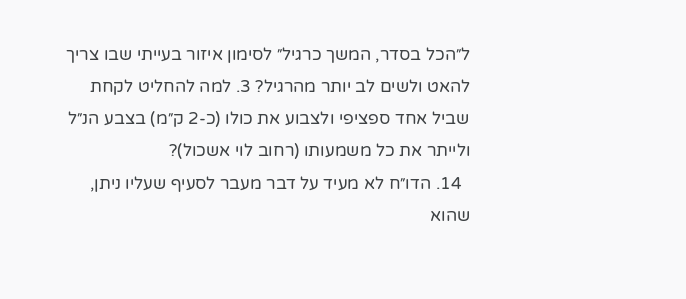ל״הכל בסדר, המשך כרגיל״ לסימון איזור בעייתי שבו צריך להאט ולשים לב יותר מהרגיל? 3. למה להחליט לקחת שביל אחד ספציפי ולצבוע את כולו (כ-2 ק״מ) בצבע הנ״ל ולייתר את כל משמעותו (רחוב לוי אשכול)?
  14. הדו״ח לא מעיד על דבר מעבר לסעיף שעליו ניתן, שהוא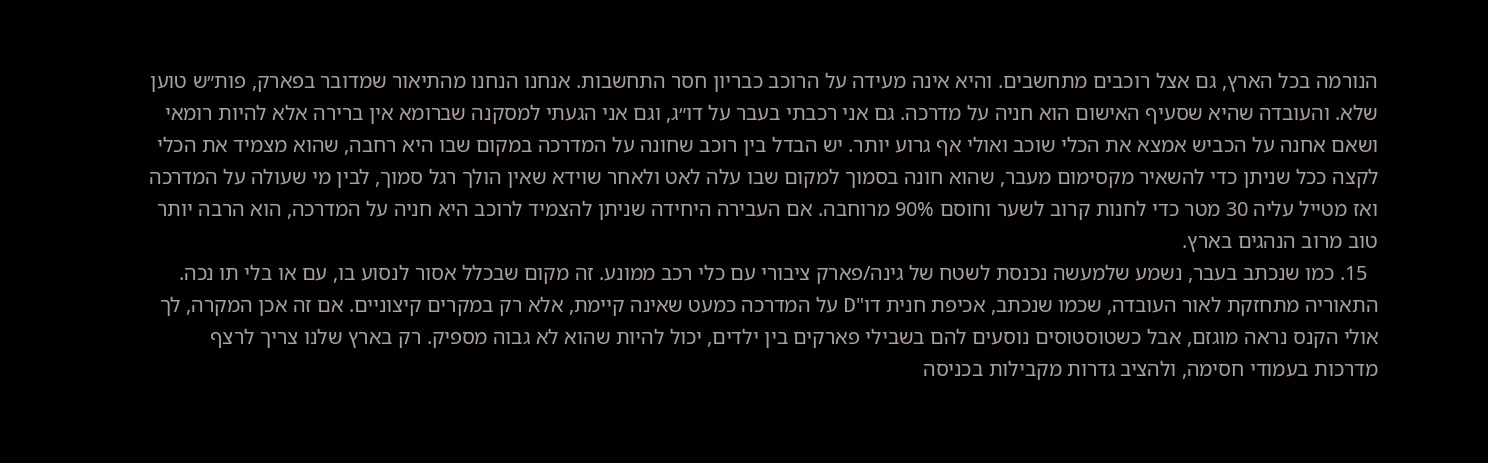הנורמה בכל הארץ, גם אצל רוכבים מתחשבים. והיא אינה מעידה על הרוכב כבריון חסר התחשבות. אנחנו הנחנו מהתיאור שמדובר בפארק, פות״ש טוען שלא. והעובדה שהיא שסעיף האישום הוא חניה על מדרכה. גם אני רכבתי בעבר על דו״ג, וגם אני הגעתי למסקנה שברומא אין ברירה אלא להיות רומאי ושאם אחנה על הכביש אמצא את הכלי שוכב ואולי אף גרוע יותר. יש הבדל בין רוכב שחונה על המדרכה במקום שבו היא רחבה, שהוא מצמיד את הכלי לקצה ככל שניתן כדי להשאיר מקסימום מעבר, שהוא חונה בסמוך למקום שבו עלה לאט ולאחר שוידא שאין הולך רגל סמוך, לבין מי שעולה על המדרכה ואז מטייל עליה 30 מטר כדי לחנות קרוב לשער וחוסם 90% מרוחבה. אם העבירה היחידה שניתן להצמיד לרוכב היא חניה על המדרכה, הוא הרבה יותר טוב מרוב הנהגים בארץ.
  15. כמו שנכתב בעבר, נשמע שלמעשה נכנסת לשטח של גינה/פארק ציבורי עם כלי רכב ממונע. זה מקום שבכלל אסור לנסוע בו, עם או בלי תו נכה. התאוריה מתחזקת לאור העובדה, שכמו שנכתב, אכיפת חנית דו"D על המדרכה כמעט שאינה קיימת, אלא רק במקרים קיצוניים. אם זה אכן המקרה, לך אולי הקנס נראה מוגזם, אבל כשטוסטוסים נוסעים להם בשבילי פארקים בין ילדים, יכול להיות שהוא לא גבוה מספיק. רק בארץ שלנו צריך לרצף מדרכות בעמודי חסימה, ולהציב גדרות מקבילות בכניסה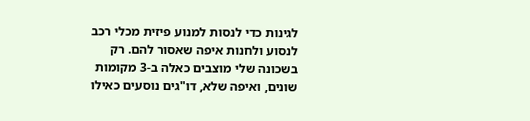לגינות כדי לנסות למנוע פיזית מכלי רכב לנסוע ולחנות איפה שאסור להם. רק בשכונה שלי מוצבים כאלה ב-3 מקומות שונים, ואיפה שלא, דו"גים נוסעים כאילו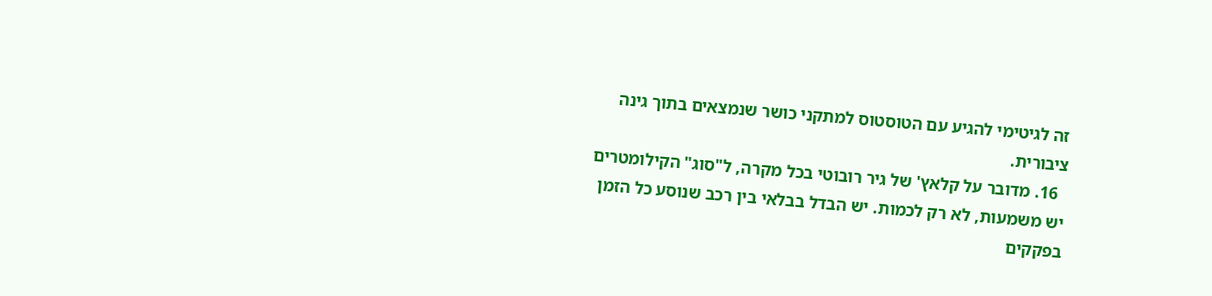זה לגיטימי להגיע עם הטוסטוס למתקני כושר שנמצאים בתוך גינה ציבורית.
  16. מדובר על קלאץ' של גיר רובוטי בכל מקרה, ל"סוג" הקילומטרים יש משמעות, לא רק לכמות. יש הבדל בבלאי בין רכב שנוסע כל הזמן בפקקים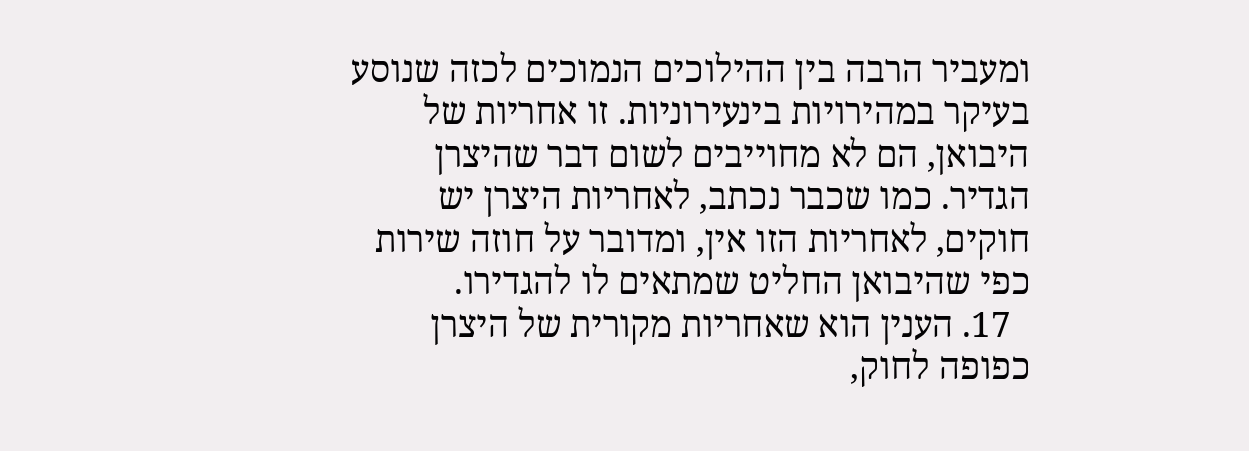ומעביר הרבה בין ההילוכים הנמוכים לכזה שנוסע בעיקר במהירויות בינעירוניות. זו אחריות של היבואן, הם לא מחוייבים לשום דבר שהיצרן הגדיר. כמו שכבר נכתב, לאחריות היצרן יש חוקים, לאחריות הזו אין, ומדובר על חוזה שירות כפי שהיבואן החליט שמתאים לו להגדירו.
  17. הענין הוא שאחריות מקורית של היצרן כפופה לחוק,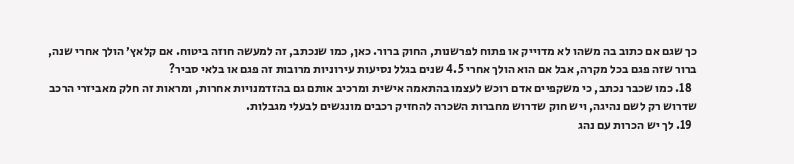כך שגם אם כתוב בה משהו לא מדוייק או פתוח לפרשנות, החוק ברור. כאן, כמו שנכתב, זה למעשה חוזה ביטוח. אם קלאץ׳ הולך אחרי שנה, ברור שזה פגם בכל מקרה, אבל אם הוא הולך אחרי 4.5 שנים בגלל נסיעות עירוניות מרובות זה פגם או בלאי סביר?
  18. כמו שכבר נכתב, כי משקפיים אדם רוכש לעצמו בהתאמה אישית ומרכיב אותם גם בהזדמנויות אחרות, ומראות זה חלק מאביזרי הרכב שדרוש רק לשם נהיגה, ויש חוק שדרוש מחברות השכרה להחזיק רכבים מונגשים לבעלי מגבלות.
  19. לך יש הכרות עם נהג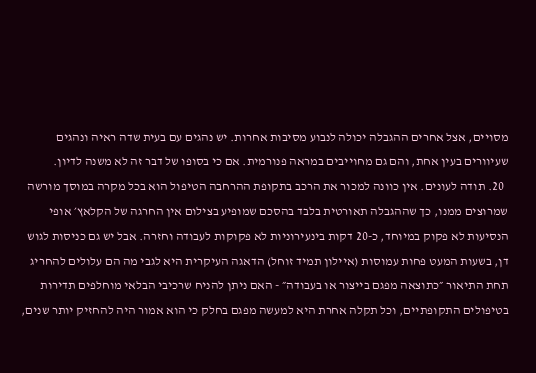מסויים, אצל אחרים ההגבלה יכולה לנבוע מסיבות אחרות. יש נהגים עם בעית שדה ראיה ונהגים שעיוורים בעין אחת, והם גם מחוייבים במראה פנורמית. אם כי בסופו של דבר זה לא משנה לדיון.
  20. תודה לעונים. אין כוונה למכור את הרכב בתקופת ההרחבה הטיפול הוא בכל מקרה במוסך מורשה שמרוצים ממנו, כך שההגבלה תאורטית בלבד בהסכם שמופיע בצילום אין החרגה של הקלאץ׳ אופי הנסיעות לא פקוק במיוחד, כ-20 דקות בינעירוניות לא פקוקות לעבודה וחזרה. אבל יש גם כניסות לגוש דן, בשעות המעט פחות עמוסות (איילון תמיד זוחל) הדאגה העיקרית היא לגבי מה הם עלולים להחריג תחת התיאור ״כתוצאה מפגם בייצור או בעבודה״ - האם ניתן להניח שרכיבי הבלאי מוחלפים תדירות בטיפולים התקופתיים, וכל תקלה אחרת היא למעשה מפגם בחלק כי הוא אמור היה להחזיק יותר שנים,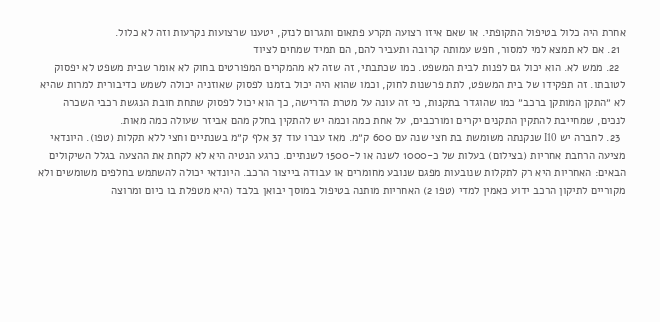אחרת היה כלול בטיפול התקופתי. או שאם איזו רצועה תקרע פתאום ותגרום לנזק, יטענו שרצועות נקרעות וזה לא כלול.
  21. אם לא תמצא למי למסור, חפש עמותה קרובה ותעביר להם, הם תמיד שמחים לציוד
  22. ממש לא. הוא יכול גם לפנות לבית המשפט. כמו שכתבתי, זה שזה לא מהמקרים המפורטים בחוק לא אומר שבית משפט לא יפסוק לטובתו. זה תפקידו של בית המשפט, לתת פרשנות לחוק, וכמו שהוא היה יכול בזמנו לפסוק שאוזניה יכולה לשמש כדיבורית למרות שהיא לא ״התקן המותקן ברכב״ כמו שהוגדר בתקנות, כי זה עונה על מטרת הדרישה, כך הוא יכול לפסוק שתחת חובת הנגשת רכבי השכרה לנכים, שמחייבת להתקין התקנים יקרים ומורכבים, על אחת כמה וכמה יש להתקין בחלק מהם אביזר שעולה כמה מאות.
  23. לחברה יש I10 שנקנתה משומשת בת חצי שנה עם 600 ק״מ. מאז עברו עוד 37 אלף ק״מ בשנתיים וחצי ללא תקלות (טפו). היונדאי מציעה הרחבת אחריות (בצילום) בעלות של כ-1000 לשנה או ל-1500 לשנתיים. כרגע הנטיה היא לא לקחת את ההצעה בגלל השיקולים הבאים: האחריות היא רק לתקלות שנובעות מפגם שנובע מחומרים או עבודה בייצור הרכב. היונדאי יכולה להשתמש בחלפים משומשים ולא מקוריים לתיקון הרכב ידוע כאמין למדי (טפו 2) האחריות מותנה בטיפול במוסך יבואן בלבד (היא מטפלת בו כיום ומרוצה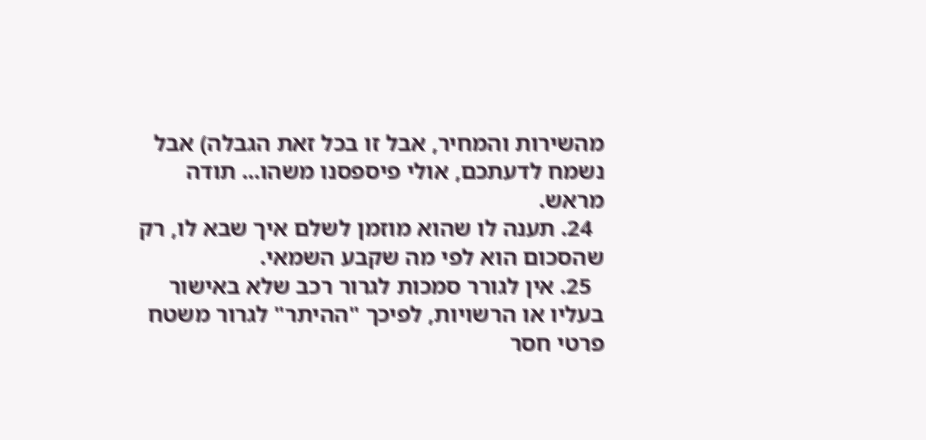מהשירות והמחיר, אבל זו בכל זאת הגבלה) אבל נשמח לדעתכם, אולי פיספסנו משהו... תודה מראש.
  24. תענה לו שהוא מוזמן לשלם איך שבא לו, רק שהסכום הוא לפי מה שקבע השמאי.
  25. אין לגורר סמכות לגרור רכב שלא באישור בעליו או הרשויות, לפיכך "ההיתר" לגרור משטח פרטי חסר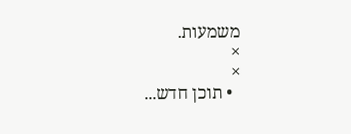משמעות.
×
×
  • תוכן חדש...